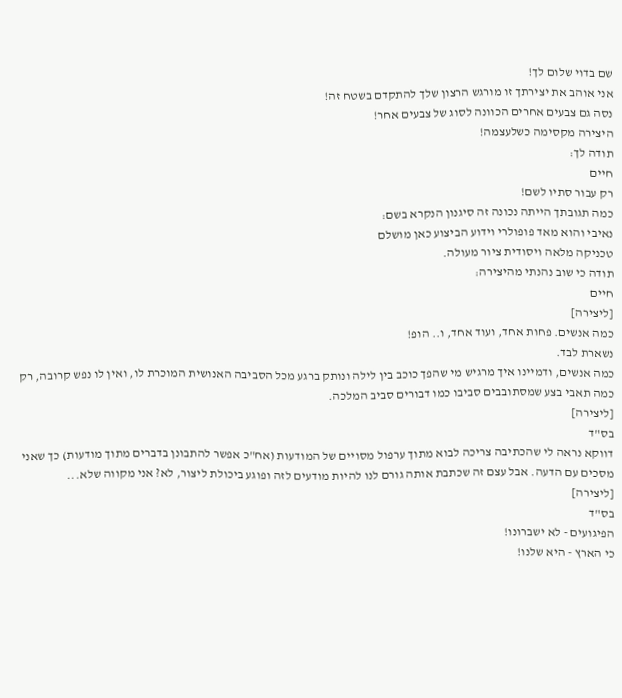שם בדוי שלום לך!
אני אוהב את יצירתך זו מורגש הרצון שלך להתקדם בשטח זה!
נסה גם צבעים אחרים הכוונה לסוג של צבעים אחר!
היצירה מקסימה כשלעצמה!
תודה לך:
חיים
רק עבור סתיו לשם!
כמה תגובתך הייתה נכונה זה סיגנון הנקרא בשם:
נאיבי והוא מאד פופולרי וידוע הביצוע כאן מושלם
טכניקה מלאה ויסודית ציור מעולה.
תודה כי שוב נהנתי מהיצירה:
חיים
[ליצירה]
כמה אנשים. פחות אחד, ועוד אחד, ו.. הופ!
נשארת לבד.
כמה אנשים, ודמיינו איך מרגיש מי שהפך כוכב בין לילה ונותק ברגע מכל הסביבה האנושית המוכרת לו, ואין לו נפש קרובה, רק כמה תאבי בצע שמסתובבים סביבו כמו דבורים סביב המלכה.
[ליצירה]
בס"ד
דווקא נראה לי שהכתיבה צריכה לבוא מתוך ערפול מסויים של המודעות (אח"כ אפשר להתבונן בדברים מתוך מודעות) כך שאני מסכים עם הדעה. אבל עצם זה שכתבת אותה גורם לנו להיות מודעים לזה ופוגע ביכולת ליצור, לא? אני מקווה שלא...
[ליצירה]
בס"ד
הפיגועים - לא ישברונו!
כי הארץ - היא שלנו!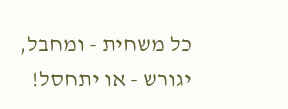כל משחית - ומחבל,
יגורש - או יתחסל!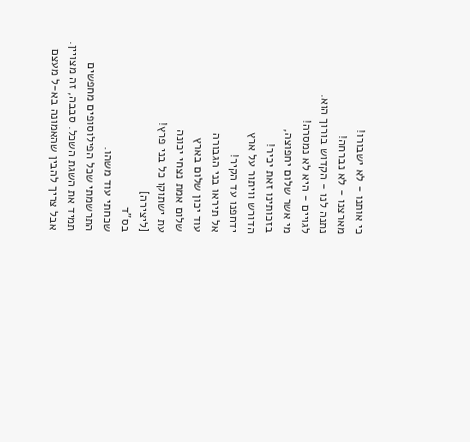כי אותנו - לא ישבורו!
מארצנו - לא נברחה!
נתנה לנו - הקדוש בורוך הוא.
לגויים - היא לא נמסרה!
מי אשר שלום יחפוצה,
בזכותינו זאת יכיר!
הדורש וויתור על ארץ
ידחפנו עד הקיר!
אל תיראו בני הגבורה
עוד יכון שלום בארץ
שלום אמת נצחי יכונה
עת ישתוקו כל בני פרץ!
[ליצירה]
בס"ד
שכחתי עוד משהו.
התרשמתי שכל הפילוסופים מחפשים תמיד את השגת השכל. סבבה, זה מצויין. אבל צריך להבין שהאמונה בא-ל מעצם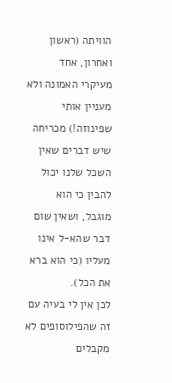הוויתה (ראשון ואחרון, אחד מעיקרי האמונה ולא מעניין אותי שפינוזה!) מכריחה שיש דברים שאין השכל שלנו יכול להבין כי הוא מוגבל, ושאין שום דבר שהא-ל אינו מעליו (כי הוא ברא את הכל).
לכן אין לי בעיה עם זה שהפילוסופים לא מקבלים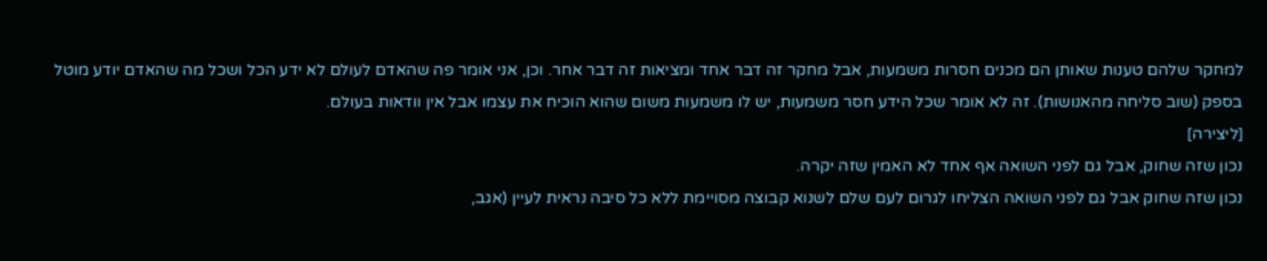למחקר שלהם טענות שאותן הם מכנים חסרות משמעות, אבל מחקר זה דבר אחד ומציאות זה דבר אחר. וכן, אני אומר פה שהאדם לעולם לא ידע הכל ושכל מה שהאדם יודע מוטל בספק (שוב סליחה מהאנושות). זה לא אומר שכל הידע חסר משמעות, יש לו משמעות משום שהוא הוכיח את עצמו אבל אין וודאות בעולם.
[ליצירה]
נכון שזה שחוק, אבל גם לפני השואה אף אחד לא האמין שזה יקרה.
נכון שזה שחוק אבל גם לפני השואה הצליחו לגרום לעם שלם לשנוא קבוצה מסויימת ללא כל סיבה נראית לעיין (אגב,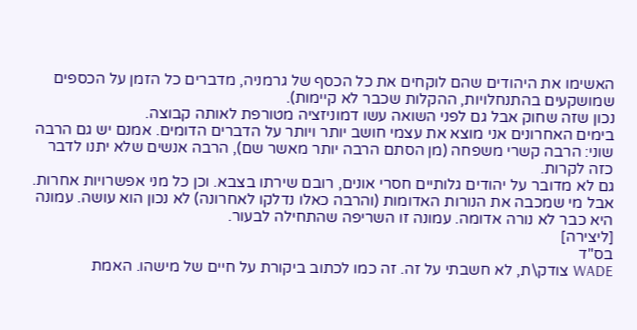האשימו את היהודים שהם לוקחים את כל הכסף של גרמניה, מדברים כל הזמן על הכספים שמושקעים בהתנחלויות, ההקלות שכבר לא קיימות).
נכון שזה שחוק אבל גם לפני השואה עשו דמוניזציה מטורפת לאותה קבוצה.
בימים האחרונים אני מוצא את עצמי חושב יותר ויותר על הדברים הדומים. אמנם יש גם הרבה שוני: הרבה קשרי משפחה (מן הסתם הרבה יותר מאשר שם), הרבה אנשים שלא יתנו לדבר כזה לקרות.
גם לא מדובר על יהודים גלותיים חסרי אונים, רובם שירתו בצבא. וכן כל מני אפשרויות אחרות.
אבל מי שמכבה את הנורות האדומות (והרבה כאלו נדלקו לאחרונה) לא נכון הוא עושה. עמונה היא כבר לא נורה אדומה. עמונה זו השריפה שהתחילה לבעור.
[ליצירה]
בס"ד
WADE צודק\ת, לא חשבתי על זה. זה כמו לכתוב ביקורת על חיים של מישהו. האמת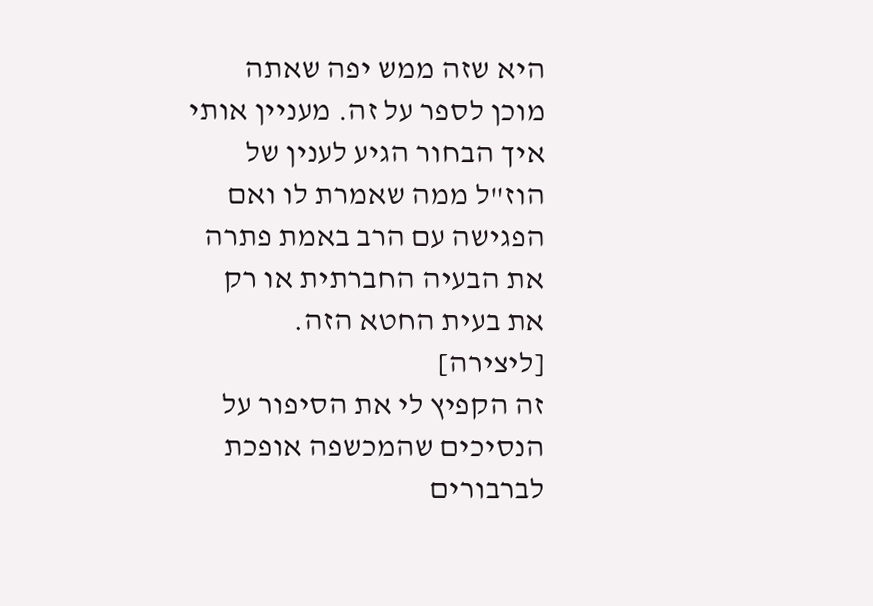היא שזה ממש יפה שאתה מוכן לספר על זה. מעניין אותי איך הבחור הגיע לענין של הוז"ל ממה שאמרת לו ואם הפגישה עם הרב באמת פתרה את הבעיה החברתית או רק את בעית החטא הזה.
[ליצירה]
זה הקפיץ לי את הסיפור על הנסיכים שהמכשפה אופכת לברבורים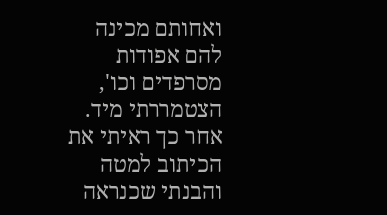ואחותם מכינה להם אפודות מסרפדים וכו', הצטמררתי מיד. אחר כך ראיתי את הכיתוב למטה והבנתי שכנראה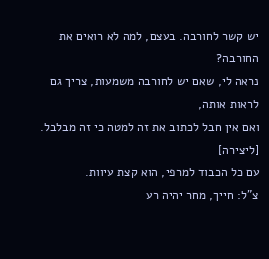יש קשר לחורבה. בעצם, למה לא רואים את החורבה?
נראה לי, שאם יש לחורבה משמעות, צריך גם לראות אותה,
ואם אין חבל לכתוב את זה למטה כי זה מבלבל.
[ליצירה]
עם כל הכבוד למרפי, הוא קצת עיוות.
צ"ל: חייך, מחר יהיה רע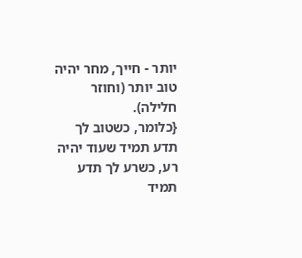יותר - חייך, מחר יהיה טוב יותר (וחוזר חלילה).
{כלומר, כשטוב לך תדע תמיד שעוד יהיה רע, כשרע לך תדע תמיד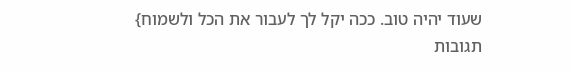שעוד יהיה טוב. ככה יקל לך לעבור את הכל ולשמוח}
תגובות